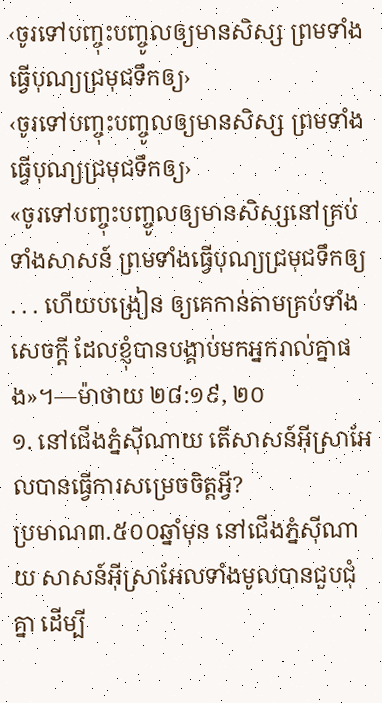‹ចូរទៅបញ្ចុះបញ្ចូលឲ្យមានសិស្ស ព្រមទាំងធ្វើបុណ្យជ្រមុជទឹកឲ្យ›
‹ចូរទៅបញ្ចុះបញ្ចូលឲ្យមានសិស្ស ព្រមទាំងធ្វើបុណ្យជ្រមុជទឹកឲ្យ›
«ចូរទៅបញ្ចុះបញ្ចូលឲ្យមានសិស្សនៅគ្រប់ទាំងសាសន៍ ព្រមទាំងធ្វើបុណ្យជ្រមុជទឹកឲ្យ . . . ហើយបង្រៀន ឲ្យគេកាន់តាមគ្រប់ទាំងសេចក្ដី ដែលខ្ញុំបានបង្គាប់មកអ្នករាល់គ្នាផង»។—ម៉ាថាយ ២៨:១៩, ២០
១. នៅជើងភ្នំស៊ីណាយ តើសាសន៍អ៊ីស្រាអែលបានធ្វើការសម្រេចចិត្តអ្វី?
ប្រមាណ៣.៥០០ឆ្នាំមុន នៅជើងភ្នំស៊ីណាយ សាសន៍អ៊ីស្រាអែលទាំងមូលបានជួបជុំគ្នា ដើម្បី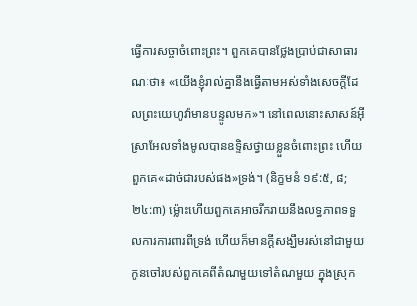ធ្វើការសច្ចាចំពោះព្រះ។ ពួកគេបានថ្លែងប្រាប់ជាសាធារណៈថា៖ «យើងខ្ញុំរាល់គ្នានឹងធ្វើតាមអស់ទាំងសេចក្ដីដែលព្រះយេហូវ៉ាមានបន្ទូលមក»។ នៅពេលនោះសាសន៍អ៊ីស្រាអែលទាំងមូលបានឧទ្ទិសថ្វាយខ្លួនចំពោះព្រះ ហើយពួកគេ«ដាច់ជារបស់ផង»ទ្រង់។ (និក្ខមនំ ១៩:៥, ៨; ២៤:៣) ម្ល៉ោះហើយពួកគេអាចរីករាយនឹងលទ្ធភាពទទួលការការពារពីទ្រង់ ហើយក៏មានក្ដីសង្ឃឹមរស់នៅជាមួយកូនចៅរបស់ពួកគេពីតំណមួយទៅតំណមួយ ក្នុងស្រុក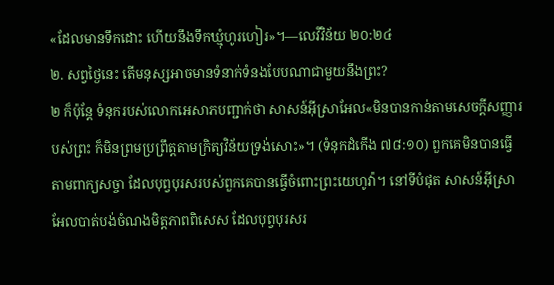«ដែលមានទឹកដោះ ហើយនឹងទឹកឃ្មុំហូរហៀរ»។—លេវីវិន័យ ២០:២៤
២. សព្វថ្ងៃនេះ តើមនុស្សអាចមានទំនាក់ទំនងបែបណាជាមួយនឹងព្រះ?
២ ក៏ប៉ុន្តែ ទំនុករបស់លោកអេសាភបញ្ជាក់ថា សាសន៍អ៊ីស្រាអែល«មិនបានកាន់តាមសេចក្ដីសញ្ញារបស់ព្រះ ក៏មិនព្រមប្រព្រឹត្តតាមក្រិត្យវិន័យទ្រង់សោះ»។ (ទំនុកដំកើង ៧៨:១០) ពួកគេមិនបានធ្វើតាមពាក្យសច្ចា ដែលបុព្វបុរសរបស់ពួកគេបានធ្វើចំពោះព្រះយេហូវ៉ា។ នៅទីបំផុត សាសន៍អ៊ីស្រាអែលបាត់បង់ចំណងមិត្តភាពពិសេស ដែលបុព្វបុរសរ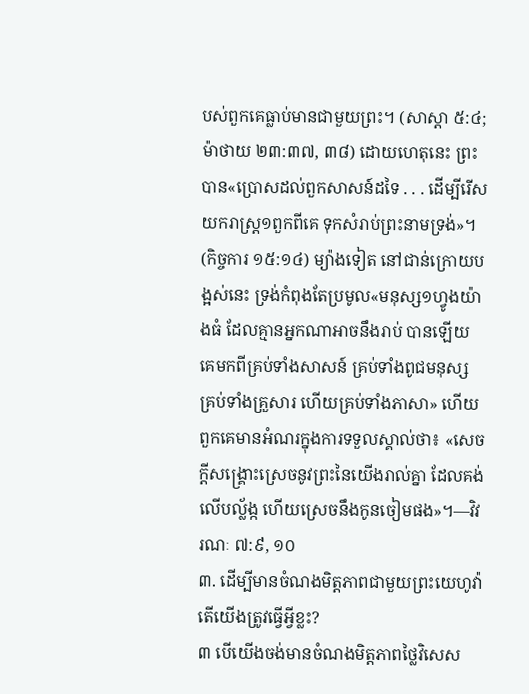បស់ពួកគេធ្លាប់មានជាមួយព្រះ។ (សាស្ដា ៥:៤; ម៉ាថាយ ២៣:៣៧, ៣៨) ដោយហេតុនេះ ព្រះបាន«ប្រោសដល់ពួកសាសន៍ដទៃ . . . ដើម្បីរើសយករាស្ត្រ១ពួកពីគេ ទុកសំរាប់ព្រះនាមទ្រង់»។ (កិច្ចការ ១៥:១៤) ម្យ៉ាងទៀត នៅជាន់ក្រោយបង្អស់នេះ ទ្រង់កំពុងតែប្រមូល«មនុស្ស១ហ្វូងយ៉ាងធំ ដែលគ្មានអ្នកណាអាចនឹងរាប់ បានឡើយ គេមកពីគ្រប់ទាំងសាសន៍ គ្រប់ទាំងពូជមនុស្ស គ្រប់ទាំងគ្រួសារ ហើយគ្រប់ទាំងភាសា» ហើយពួកគេមានអំណរក្នុងការទទួលស្គាល់ថា៖ «សេចក្ដីសង្គ្រោះស្រេចនូវព្រះនៃយើងរាល់គ្នា ដែលគង់លើបល្ល័ង្ក ហើយស្រេចនឹងកូនចៀមផង»។—វិវរណៈ ៧:៩, ១០
៣. ដើម្បីមានចំណងមិត្តភាពជាមួយព្រះយេហូវ៉ា តើយើងត្រូវធ្វើអ្វីខ្លះ?
៣ បើយើងចង់មានចំណងមិត្តភាពថ្លៃវិសេស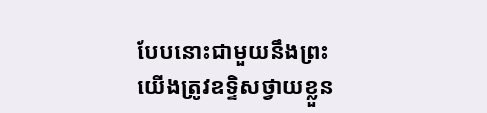បែបនោះជាមួយនឹងព្រះ យើងត្រូវឧទ្ទិសថ្វាយខ្លួន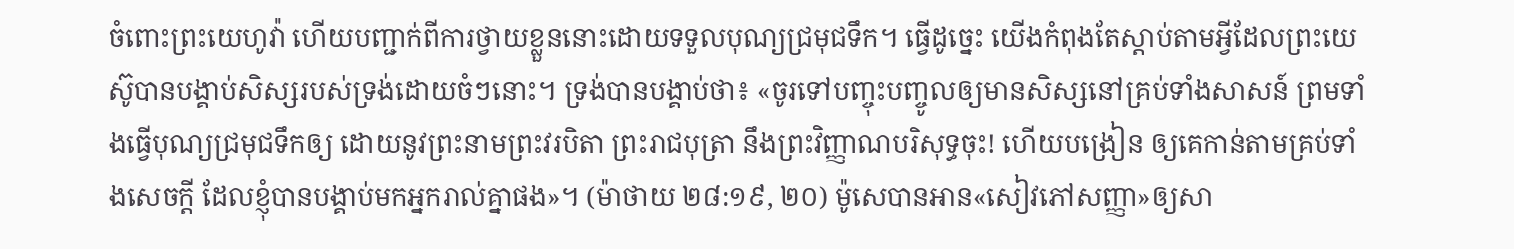ចំពោះព្រះយេហូវ៉ា ហើយបញ្ជាក់ពីការថ្វាយខ្លួននោះដោយទទួលបុណ្យជ្រមុជទឹក។ ធ្វើដូច្នេះ យើងកំពុងតែស្ដាប់តាមអ្វីដែលព្រះយេស៊ូបានបង្គាប់សិស្សរបស់ទ្រង់ដោយចំៗនោះ។ ទ្រង់បានបង្គាប់ថា៖ «ចូរទៅបញ្ចុះបញ្ចូលឲ្យមានសិស្សនៅគ្រប់ទាំងសាសន៍ ព្រមទាំងធ្វើបុណ្យជ្រមុជទឹកឲ្យ ដោយនូវព្រះនាមព្រះវរបិតា ព្រះរាជបុត្រា នឹងព្រះវិញ្ញាណបរិសុទ្ធចុះ! ហើយបង្រៀន ឲ្យគេកាន់តាមគ្រប់ទាំងសេចក្ដី ដែលខ្ញុំបានបង្គាប់មកអ្នករាល់គ្នាផង»។ (ម៉ាថាយ ២៨:១៩, ២០) ម៉ូសេបានអាន«សៀវភៅសញ្ញា»ឲ្យសា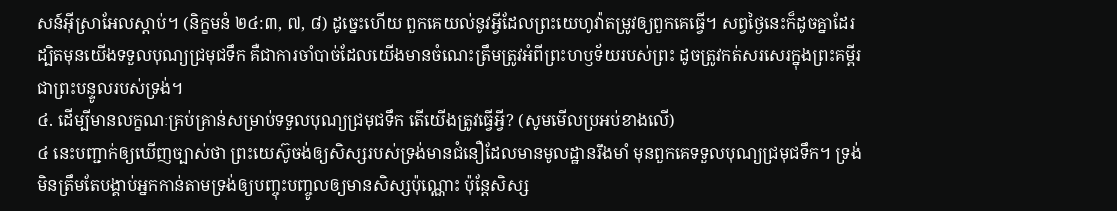សន៍អ៊ីស្រាអែលស្ដាប់។ (និក្ខមនំ ២៤:៣, ៧, ៨) ដូច្នេះហើយ ពួកគេយល់នូវអ្វីដែលព្រះយេហូវ៉ាតម្រូវឲ្យពួកគេធ្វើ។ សព្វថ្ងៃនេះក៏ដូចគ្នាដែរ ដ្បិតមុនយើងទទួលបុណ្យជ្រមុជទឹក គឺជាការចាំបាច់ដែលយើងមានចំណេះត្រឹមត្រូវអំពីព្រះហឫទ័យរបស់ព្រះ ដូចត្រូវកត់សរសេរក្នុងព្រះគម្ពីរ ជាព្រះបន្ទូលរបស់ទ្រង់។
៤. ដើម្បីមានលក្ខណៈគ្រប់គ្រាន់សម្រាប់ទទួលបុណ្យជ្រមុជទឹក តើយើងត្រូវធ្វើអ្វី? (សូមមើលប្រអប់ខាងលើ)
៤ នេះបញ្ជាក់ឲ្យឃើញច្បាស់ថា ព្រះយេស៊ូចង់ឲ្យសិស្សរបស់ទ្រង់មានជំនឿដែលមានមូលដ្ឋានរឹងមាំ មុនពួកគេទទួលបុណ្យជ្រមុជទឹក។ ទ្រង់មិនត្រឹមតែបង្គាប់អ្នកកាន់តាមទ្រង់ឲ្យបញ្ចុះបញ្ចូលឲ្យមានសិស្សប៉ុណ្ណោះ ប៉ុន្តែសិស្ស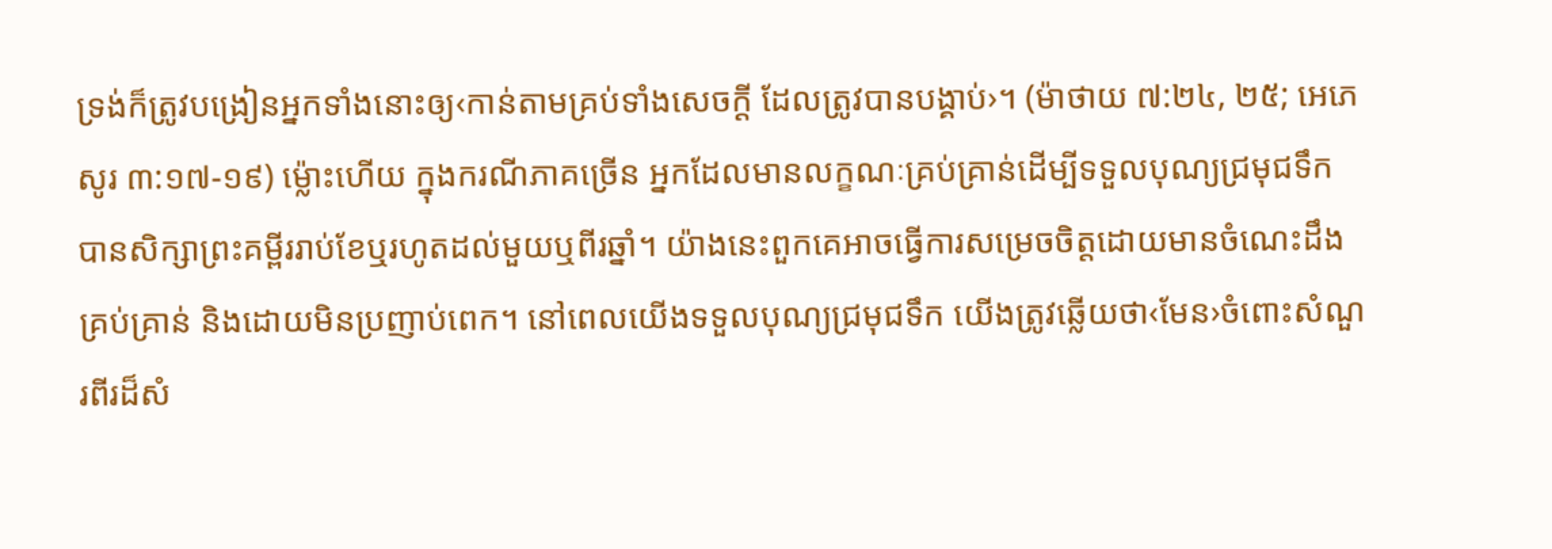ទ្រង់ក៏ត្រូវបង្រៀនអ្នកទាំងនោះឲ្យ‹កាន់តាមគ្រប់ទាំងសេចក្ដី ដែលត្រូវបានបង្គាប់›។ (ម៉ាថាយ ៧:២៤, ២៥; អេភេសូរ ៣:១៧-១៩) ម្ល៉ោះហើយ ក្នុងករណីភាគច្រើន អ្នកដែលមានលក្ខណៈគ្រប់គ្រាន់ដើម្បីទទួលបុណ្យជ្រមុជទឹក បានសិក្សាព្រះគម្ពីររាប់ខែឬរហូតដល់មួយឬពីរឆ្នាំ។ យ៉ាងនេះពួកគេអាចធ្វើការសម្រេចចិត្តដោយមានចំណេះដឹងគ្រប់គ្រាន់ និងដោយមិនប្រញាប់ពេក។ នៅពេលយើងទទួលបុណ្យជ្រមុជទឹក យើងត្រូវឆ្លើយថា‹មែន›ចំពោះសំណួរពីរដ៏សំ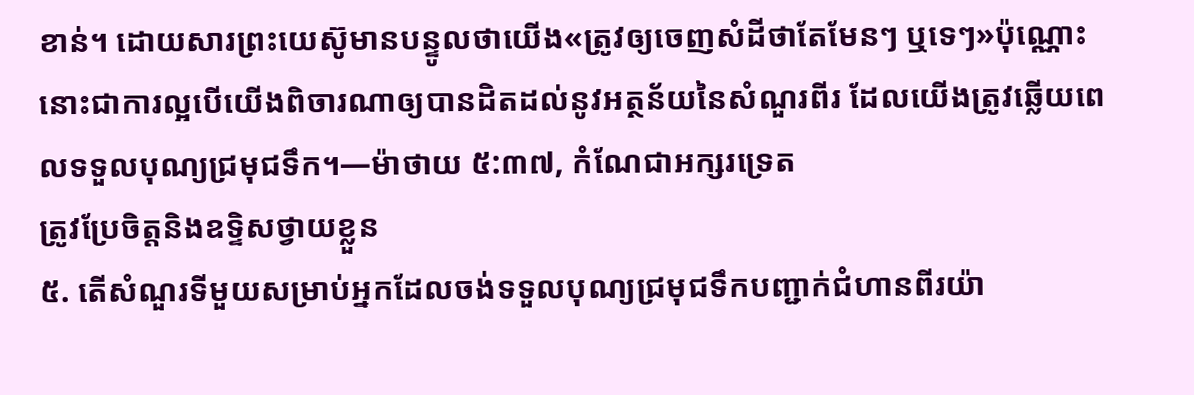ខាន់។ ដោយសារព្រះយេស៊ូមានបន្ទូលថាយើង«ត្រូវឲ្យចេញសំដីថាតែមែនៗ ឬទេៗ»ប៉ុណ្ណោះ នោះជាការល្អបើយើងពិចារណាឲ្យបានដិតដល់នូវអត្ថន័យនៃសំណួរពីរ ដែលយើងត្រូវឆ្លើយពេលទទួលបុណ្យជ្រមុជទឹក។—ម៉ាថាយ ៥:៣៧, កំណែជាអក្សរទ្រេត
ត្រូវប្រែចិត្តនិងឧទ្ទិសថ្វាយខ្លួន
៥. តើសំណួរទីមួយសម្រាប់អ្នកដែលចង់ទទួលបុណ្យជ្រមុជទឹកបញ្ជាក់ជំហានពីរយ៉ា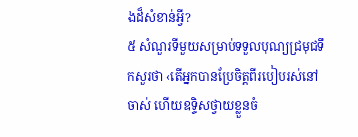ងដ៏សំខាន់អ្វី?
៥ សំណួរទីមួយសម្រាប់ទទួលបុណ្យជ្រមុជទឹកសួរថា ‹តើអ្នកបានប្រែចិត្តពីរបៀបរស់នៅចាស់ ហើយឧទ្ទិសថ្វាយខ្លួនចំ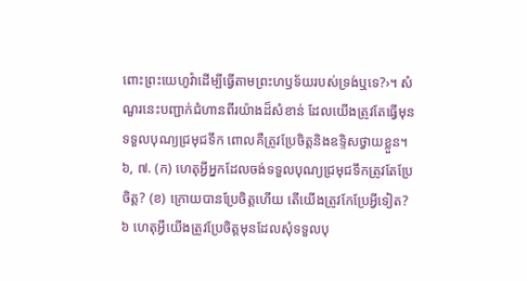ពោះព្រះយេហូវ៉ាដើម្បីធ្វើតាមព្រះហឫទ័យរបស់ទ្រង់ឬទេ?›។ សំណួរនេះបញ្ជាក់ជំហានពីរយ៉ាងដ៏សំខាន់ ដែលយើងត្រូវតែធ្វើមុនទទួលបុណ្យជ្រមុជទឹក ពោលគឺត្រូវប្រែចិត្តនិងឧទ្ទិសថ្វាយខ្លួន។
៦, ៧. (ក) ហេតុអ្វីអ្នកដែលចង់ទទួលបុណ្យជ្រមុជទឹកត្រូវតែប្រែចិត្ត? (ខ) ក្រោយបានប្រែចិត្តហើយ តើយើងត្រូវកែប្រែអ្វីទៀត?
៦ ហេតុអ្វីយើងត្រូវប្រែចិត្តមុនដែលសុំទទួលបុ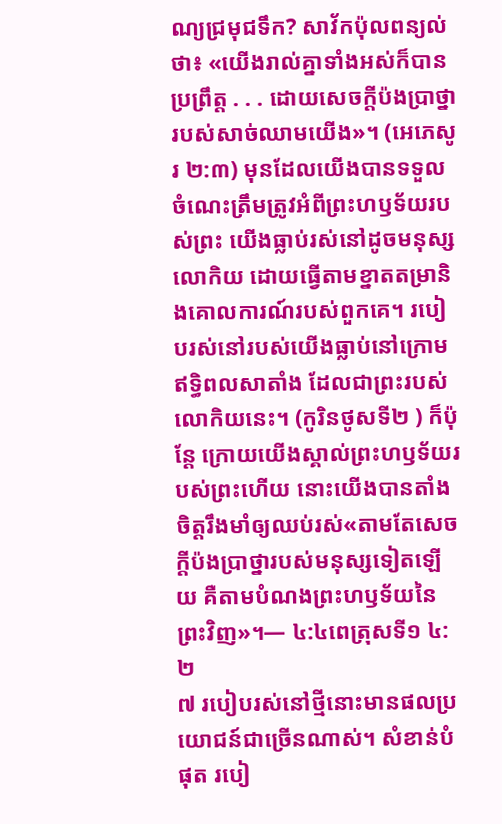ណ្យជ្រមុជទឹក? សាវ័កប៉ុលពន្យល់ថា៖ «យើងរាល់គ្នាទាំងអស់ក៏បានប្រព្រឹត្ត . . . ដោយសេចក្ដីប៉ងប្រាថ្នារបស់សាច់ឈាមយើង»។ (អេភេសូរ ២:៣) មុនដែលយើងបានទទួលចំណេះត្រឹមត្រូវអំពីព្រះហឫទ័យរបស់ព្រះ យើងធ្លាប់រស់នៅដូចមនុស្សលោកិយ ដោយធ្វើតាមខ្នាតតម្រានិងគោលការណ៍របស់ពួកគេ។ របៀបរស់នៅរបស់យើងធ្លាប់នៅក្រោមឥទ្ធិពលសាតាំង ដែលជាព្រះរបស់លោកិយនេះ។ (កូរិនថូសទី២ ) ក៏ប៉ុន្តែ ក្រោយយើងស្គាល់ព្រះហឫទ័យរបស់ព្រះហើយ នោះយើងបានតាំងចិត្តរឹងមាំឲ្យឈប់រស់«តាមតែសេចក្ដីប៉ងប្រាថ្នារបស់មនុស្សទៀតឡើយ គឺតាមបំណងព្រះហឫទ័យនៃព្រះវិញ»។— ៤:៤ពេត្រុសទី១ ៤:២
៧ របៀបរស់នៅថ្មីនោះមានផលប្រយោជន៍ជាច្រើនណាស់។ សំខាន់បំផុត របៀ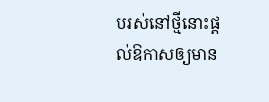បរស់នៅថ្មីនោះផ្ដល់ឱកាសឲ្យមាន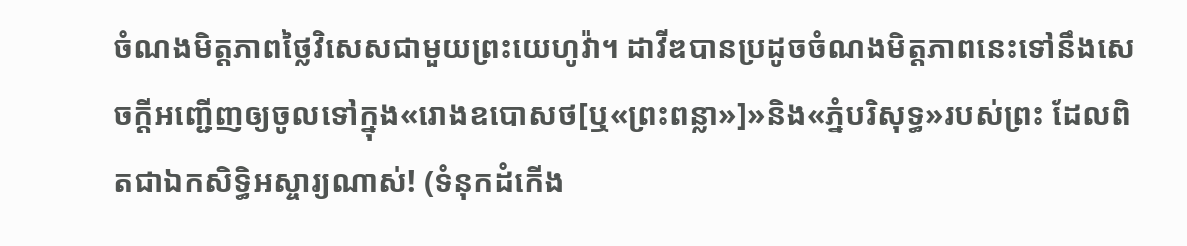ចំណងមិត្តភាពថ្លៃវិសេសជាមួយព្រះយេហូវ៉ា។ ដាវីឌបានប្រដូចចំណងមិត្តភាពនេះទៅនឹងសេចក្ដីអញ្ជើញឲ្យចូលទៅក្នុង«រោងឧបោសថ[ឬ«ព្រះពន្លា»]»និង«ភ្នំបរិសុទ្ធ»របស់ព្រះ ដែលពិតជាឯកសិទ្ធិអស្ចារ្យណាស់! (ទំនុកដំកើង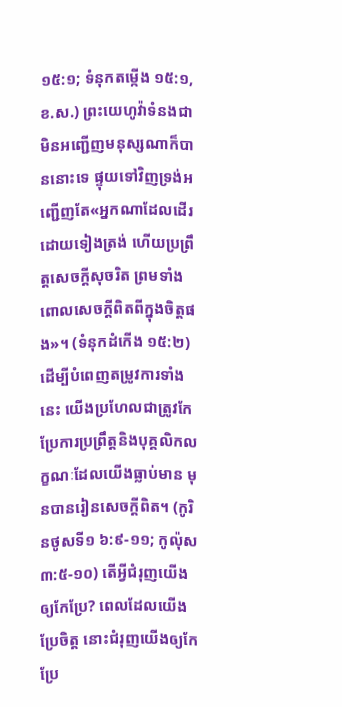១៥:១; ទំនុកតម្កើង ១៥:១, ខ.ស.) ព្រះយេហូវ៉ាទំនងជាមិនអញ្ជើញមនុស្សណាក៏បាននោះទេ ផ្ទុយទៅវិញទ្រង់អញ្ជើញតែ«អ្នកណាដែលដើរដោយទៀងត្រង់ ហើយប្រព្រឹត្តសេចក្ដីសុចរិត ព្រមទាំងពោលសេចក្ដីពិតពីក្នុងចិត្តផង»។ (ទំនុកដំកើង ១៥:២) ដើម្បីបំពេញតម្រូវការទាំងនេះ យើងប្រហែលជាត្រូវកែប្រែការប្រព្រឹត្តនិងបុគ្គលិកលក្ខណៈដែលយើងធ្លាប់មាន មុនបានរៀនសេចក្ដីពិត។ (កូរិនថូសទី១ ៦:៩-១១; កូល៉ុស ៣:៥-១០) តើអ្វីជំរុញយើងឲ្យកែប្រែ? ពេលដែលយើងប្រែចិត្ត នោះជំរុញយើងឲ្យកែប្រែ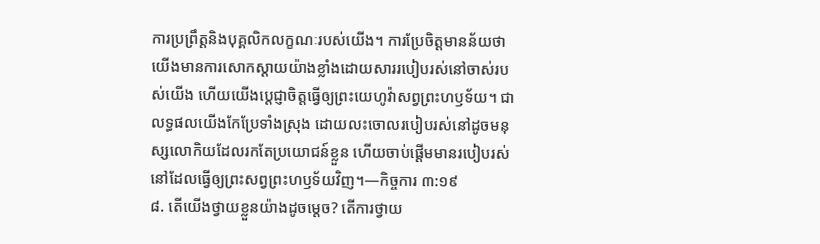ការប្រព្រឹត្តនិងបុគ្គលិកលក្ខណៈរបស់យើង។ ការប្រែចិត្តមានន័យថា យើងមានការសោកស្ដាយយ៉ាងខ្លាំងដោយសាររបៀបរស់នៅចាស់របស់យើង ហើយយើងប្ដេជ្ញាចិត្តធ្វើឲ្យព្រះយេហូវ៉ាសព្វព្រះហឫទ័យ។ ជាលទ្ធផលយើងកែប្រែទាំងស្រុង ដោយលះចោលរបៀបរស់នៅដូចមនុស្សលោកិយដែលរកតែប្រយោជន៍ខ្លួន ហើយចាប់ផ្ដើមមានរបៀបរស់នៅដែលធ្វើឲ្យព្រះសព្វព្រះហឫទ័យវិញ។—កិច្ចការ ៣:១៩
៨. តើយើងថ្វាយខ្លួនយ៉ាងដូចម្ដេច? តើការថ្វាយ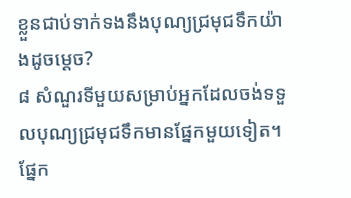ខ្លួនជាប់ទាក់ទងនឹងបុណ្យជ្រមុជទឹកយ៉ាងដូចម្ដេច?
៨ សំណួរទីមួយសម្រាប់អ្នកដែលចង់ទទួលបុណ្យជ្រមុជទឹកមានផ្នែកមួយទៀត។ ផ្នែក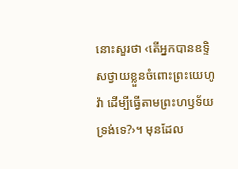នោះសួរថា ‹តើអ្នកបានឧទ្ទិសថ្វាយខ្លួនចំពោះព្រះយេហូវ៉ា ដើម្បីធ្វើតាមព្រះហឫទ័យទ្រង់ទេ?›។ មុនដែល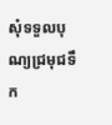សុំទទួលបុណ្យជ្រមុជទឹក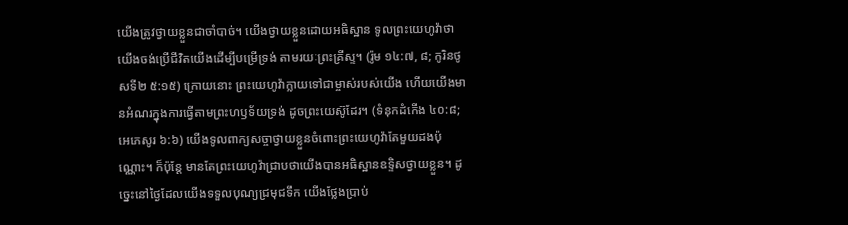យើងត្រូវថ្វាយខ្លួនជាចាំបាច់។ យើងថ្វាយខ្លួនដោយអធិស្ឋាន ទូលព្រះយេហូវ៉ាថា យើងចង់ប្រើជីវិតយើងដើម្បីបម្រើទ្រង់ តាមរយៈព្រះគ្រីស្ទ។ (រ៉ូម ១៤:៧, ៨; កូរិនថូសទី២ ៥:១៥) ក្រោយនោះ ព្រះយេហូវ៉ាក្លាយទៅជាម្ចាស់របស់យើង ហើយយើងមានអំណរក្នុងការធ្វើតាមព្រះហឫទ័យទ្រង់ ដូចព្រះយេស៊ូដែរ។ (ទំនុកដំកើង ៤០:៨; អេភេសូរ ៦:៦) យើងទូលពាក្យសច្ចាថ្វាយខ្លួនចំពោះព្រះយេហូវ៉ាតែមួយដងប៉ុណ្ណោះ។ ក៏ប៉ុន្តែ មានតែព្រះយេហូវ៉ាជ្រាបថាយើងបានអធិស្ឋានឧទ្ទិសថ្វាយខ្លួន។ ដូច្នេះនៅថ្ងៃដែលយើងទទួលបុណ្យជ្រមុជទឹក យើងថ្លែងប្រាប់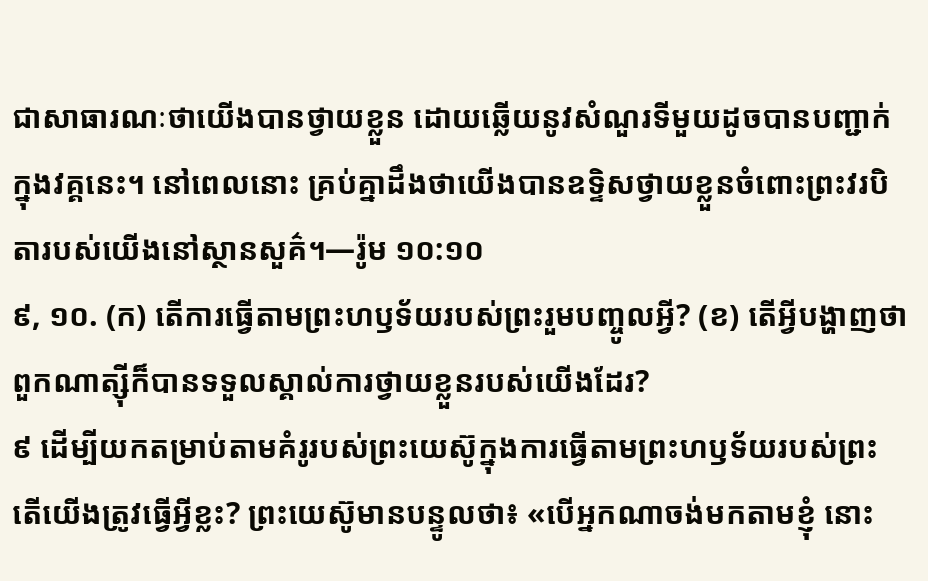ជាសាធារណៈថាយើងបានថ្វាយខ្លួន ដោយឆ្លើយនូវសំណួរទីមួយដូចបានបញ្ជាក់ក្នុងវគ្គនេះ។ នៅពេលនោះ គ្រប់គ្នាដឹងថាយើងបានឧទ្ទិសថ្វាយខ្លួនចំពោះព្រះវរបិតារបស់យើងនៅស្ថានសួគ៌។—រ៉ូម ១០:១០
៩, ១០. (ក) តើការធ្វើតាមព្រះហឫទ័យរបស់ព្រះរួមបញ្ចូលអ្វី? (ខ) តើអ្វីបង្ហាញថាពួកណាត្ស៊ីក៏បានទទួលស្គាល់ការថ្វាយខ្លួនរបស់យើងដែរ?
៩ ដើម្បីយកតម្រាប់តាមគំរូរបស់ព្រះយេស៊ូក្នុងការធ្វើតាមព្រះហឫទ័យរបស់ព្រះ តើយើងត្រូវធ្វើអ្វីខ្លះ? ព្រះយេស៊ូមានបន្ទូលថា៖ «បើអ្នកណាចង់មកតាមខ្ញុំ នោះ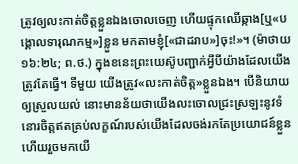ត្រូវឲ្យលះកាត់ចិត្តខ្លួនឯងចោលចេញ ហើយផ្ទុកឈើឆ្កាង[ឬ«បង្គោលទារុណកម្ម»]ខ្លួន មកតាមខ្ញុំ[«ជាដរាប»]ចុះ!»។ (ម៉ាថាយ ១៦:២៤; ព.ថ.) ក្នុងខនេះព្រះយេស៊ូបញ្ជាក់អ្វីបីយ៉ាងដែលយើងត្រូវតែធ្វើ។ ទីមួយ យើងត្រូវ«លះកាត់ចិត្ត»ខ្លួនឯង។ បើនិយាយឲ្យស្រួលយល់ នោះមានន័យថាយើងលះចោលជ្រះស្រឡះនូវទំនោរចិត្តឥតគ្រប់លក្ខណ៍របស់យើងដែលចង់រកតែប្រយោជន៍ខ្លួន ហើយរួចមកយើ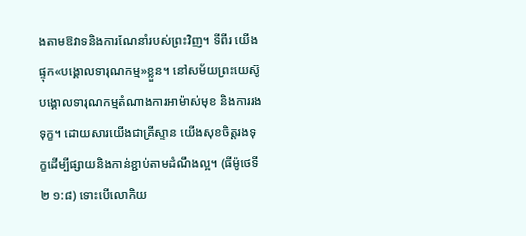ងតាមឱវាទនិងការណែនាំរបស់ព្រះវិញ។ ទីពីរ យើងផ្ទុក«បង្គោលទារុណកម្ម»ខ្លួន។ នៅសម័យព្រះយេស៊ូ បង្គោលទារុណកម្មតំណាងការអាម៉ាស់មុខ និងការរងទុក្ខ។ ដោយសារយើងជាគ្រីស្ទាន យើងសុខចិត្តរងទុក្ខដើម្បីផ្សាយនិងកាន់ខ្ជាប់តាមដំណឹងល្អ។ (ធីម៉ូថេទី២ ១:៨) ទោះបើលោកិយ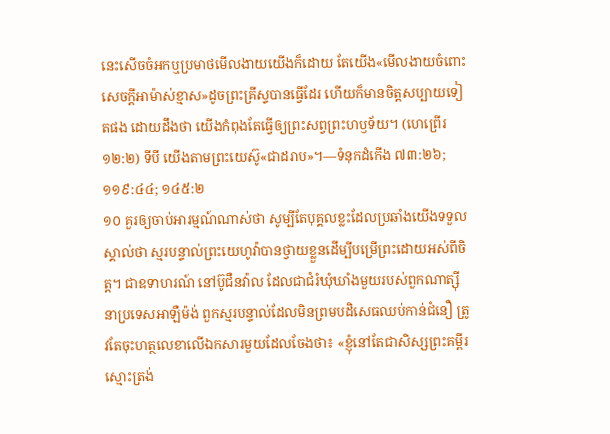នេះសើចចំអកឬប្រមាថមើលងាយយើងក៏ដោយ តែយើង«មើលងាយចំពោះសេចក្ដីអាម៉ាស់ខ្មាស»ដូចព្រះគ្រីស្ទបានធ្វើដែរ ហើយក៏មានចិត្តសប្បាយទៀតផង ដោយដឹងថា យើងកំពុងតែធ្វើឲ្យព្រះសព្វព្រះហឫទ័យ។ (ហេព្រើរ ១២:២) ទីបី យើងតាមព្រះយេស៊ូ«ជាដរាប»។—ទំនុកដំកើង ៧៣:២៦; ១១៩:៤៤; ១៤៥:២
១០ គួរឲ្យចាប់អារម្មណ៍ណាស់ថា សូម្បីតែបុគ្គលខ្លះដែលប្រឆាំងយើងទទួលស្គាល់ថា ស្មរបន្ទាល់ព្រះយេហូវ៉ាបានថ្វាយខ្លួនដើម្បីបម្រើព្រះដោយអស់ពីចិត្ត។ ជាឧទាហរណ៍ នៅប៊ូជឺនវ៉ាល ដែលជាជំរំឃុំឃាំងមួយរបស់ពួកណាត្ស៊ីនាប្រទេសអាឡឺម៉ង់ ពួកស្មរបន្ទាល់ដែលមិនព្រមបដិសេធឈប់កាន់ជំនឿ ត្រូវតែចុះហត្ថលេខាលើឯកសារមួយដែលចែងថា៖ «ខ្ញុំនៅតែជាសិស្សព្រះគម្ពីរស្មោះត្រង់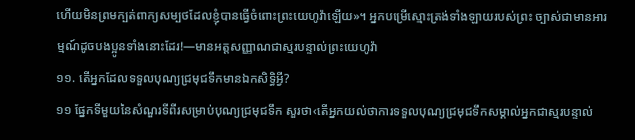ហើយមិនព្រមក្បត់ពាក្យសម្បថដែលខ្ញុំបានធ្វើចំពោះព្រះយេហូវ៉ាឡើយ»។ អ្នកបម្រើស្មោះត្រង់ទាំងឡាយរបស់ព្រះ ច្បាស់ជាមានអារម្មណ៍ដូចបងប្អូនទាំងនោះដែរ!—មានអត្តសញ្ញាណជាស្មរបន្ទាល់ព្រះយេហូវ៉ា
១១. តើអ្នកដែលទទួលបុណ្យជ្រមុជទឹកមានឯកសិទ្ធិអ្វី?
១១ ផ្នែកទីមួយនៃសំណួរទីពីរសម្រាប់បុណ្យជ្រមុជទឹក សួរថា‹តើអ្នកយល់ថាការទទួលបុណ្យជ្រមុជទឹកសម្គាល់អ្នកជាស្មរបន្ទាល់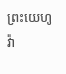ព្រះយេហូវ៉ា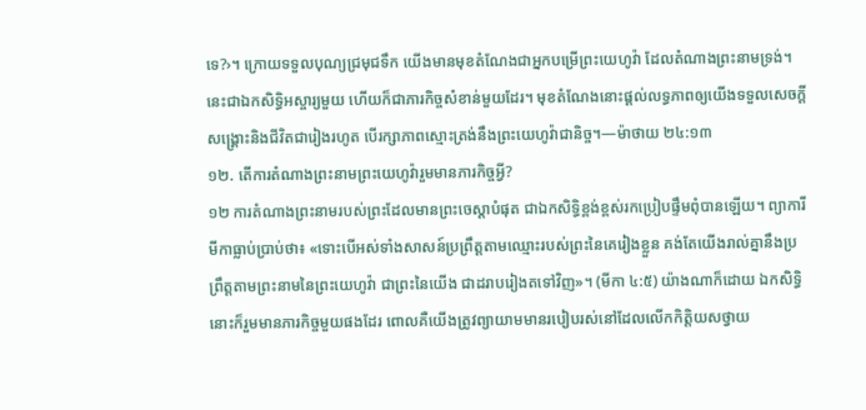ទេ?›។ ក្រោយទទួលបុណ្យជ្រមុជទឹក យើងមានមុខតំណែងជាអ្នកបម្រើព្រះយេហូវ៉ា ដែលតំណាងព្រះនាមទ្រង់។ នេះជាឯកសិទ្ធិអស្ចារ្យមួយ ហើយក៏ជាភារកិច្ចសំខាន់មួយដែរ។ មុខតំណែងនោះផ្ដល់លទ្ធភាពឲ្យយើងទទួលសេចក្ដីសង្គ្រោះនិងជីវិតជារៀងរហូត បើរក្សាភាពស្មោះត្រង់នឹងព្រះយេហូវ៉ាជានិច្ច។—ម៉ាថាយ ២៤:១៣
១២. តើការតំណាងព្រះនាមព្រះយេហូវ៉ារួមមានភារកិច្ចអ្វី?
១២ ការតំណាងព្រះនាមរបស់ព្រះដែលមានព្រះចេស្ដាបំផុត ជាឯកសិទ្ធិខ្ពង់ខ្ពស់រកប្រៀបផ្ទឹមពុំបានឡើយ។ ព្យាការីមីកាធ្លាប់ប្រាប់ថា៖ «ទោះបើអស់ទាំងសាសន៍ប្រព្រឹត្តតាមឈ្មោះរបស់ព្រះនៃគេរៀងខ្លួន គង់តែយើងរាល់គ្នានឹងប្រព្រឹត្តតាមព្រះនាមនៃព្រះយេហូវ៉ា ជាព្រះនៃយើង ជាដរាបរៀងតទៅវិញ»។ (មីកា ៤:៥) យ៉ាងណាក៏ដោយ ឯកសិទ្ធិនោះក៏រួមមានភារកិច្ចមួយផងដែរ ពោលគឺយើងត្រូវព្យាយាមមានរបៀបរស់នៅដែលលើកកិត្ដិយសថ្វាយ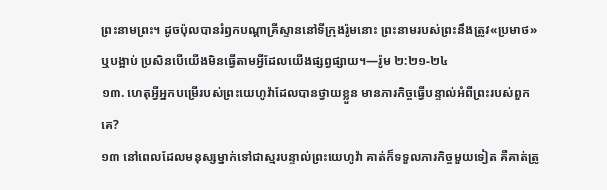ព្រះនាមព្រះ។ ដូចប៉ុលបានរំឭកបណ្ដាគ្រីស្ទាននៅទីក្រុងរ៉ូមនោះ ព្រះនាមរបស់ព្រះនឹងត្រូវ«ប្រមាថ»ឬបង្អាប់ ប្រសិនបើយើងមិនធ្វើតាមអ្វីដែលយើងផ្សព្វផ្សាយ។—រ៉ូម ២:២១-២៤
១៣. ហេតុអ្វីអ្នកបម្រើរបស់ព្រះយេហូវ៉ាដែលបានថ្វាយខ្លួន មានភារកិច្ចធ្វើបន្ទាល់អំពីព្រះរបស់ពួកគេ?
១៣ នៅពេលដែលមនុស្សម្នាក់ទៅជាស្មរបន្ទាល់ព្រះយេហូវ៉ា គាត់ក៏ទទួលភារកិច្ចមួយទៀត គឺគាត់ត្រូ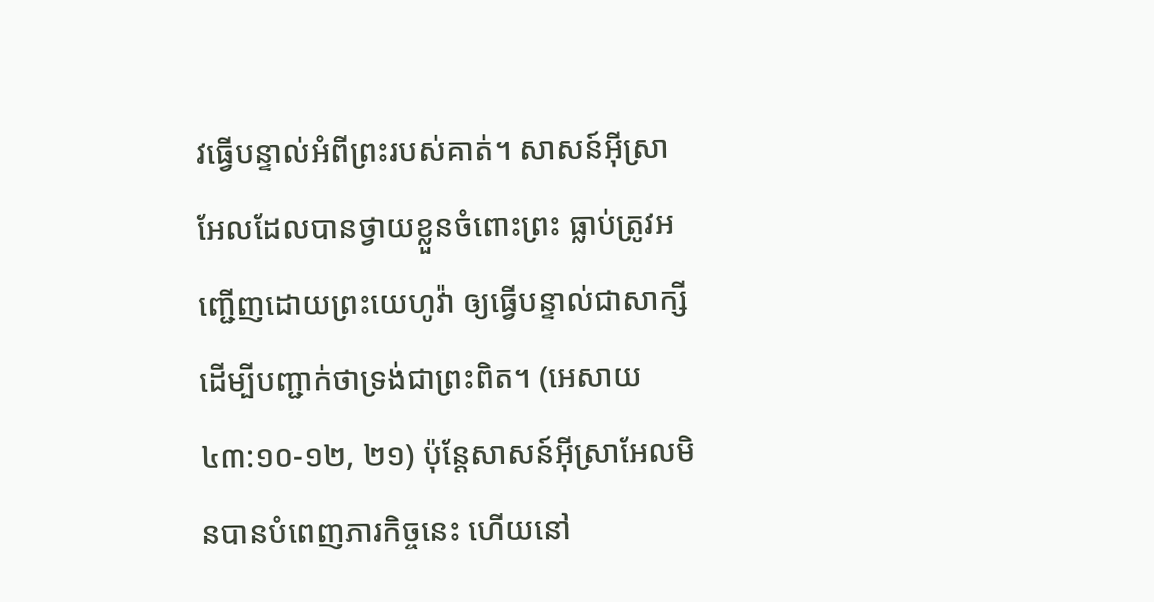វធ្វើបន្ទាល់អំពីព្រះរបស់គាត់។ សាសន៍អ៊ីស្រាអែលដែលបានថ្វាយខ្លួនចំពោះព្រះ ធ្លាប់ត្រូវអញ្ជើញដោយព្រះយេហូវ៉ា ឲ្យធ្វើបន្ទាល់ជាសាក្សីដើម្បីបញ្ជាក់ថាទ្រង់ជាព្រះពិត។ (អេសាយ ៤៣:១០-១២, ២១) ប៉ុន្តែសាសន៍អ៊ីស្រាអែលមិនបានបំពេញភារកិច្ចនេះ ហើយនៅ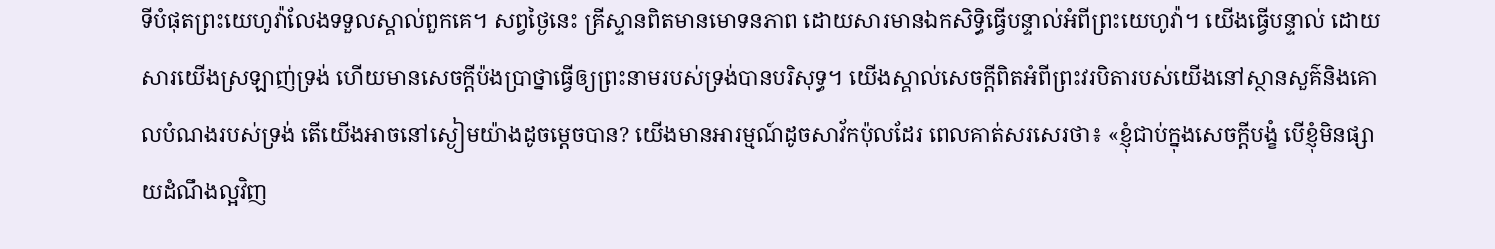ទីបំផុតព្រះយេហូវ៉ាលែងទទួលស្គាល់ពួកគេ។ សព្វថ្ងៃនេះ គ្រីស្ទានពិតមានមោទនភាព ដោយសារមានឯកសិទ្ធិធ្វើបន្ទាល់អំពីព្រះយេហូវ៉ា។ យើងធ្វើបន្ទាល់ ដោយសារយើងស្រឡាញ់ទ្រង់ ហើយមានសេចក្ដីប៉ងប្រាថ្នាធ្វើឲ្យព្រះនាមរបស់ទ្រង់បានបរិសុទ្ធ។ យើងស្គាល់សេចក្ដីពិតអំពីព្រះវរបិតារបស់យើងនៅស្ថានសួគ៌និងគោលបំណងរបស់ទ្រង់ តើយើងអាចនៅស្ងៀមយ៉ាងដូចម្ដេចបាន? យើងមានអារម្មណ៍ដូចសាវ័កប៉ុលដែរ ពេលគាត់សរសេរថា៖ «ខ្ញុំជាប់ក្នុងសេចក្ដីបង្ខំ បើខ្ញុំមិនផ្សាយដំណឹងល្អវិញ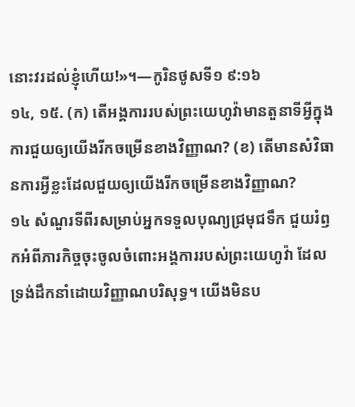នោះវរដល់ខ្ញុំហើយ!»។—កូរិនថូសទី១ ៩:១៦
១៤, ១៥. (ក) តើអង្គការរបស់ព្រះយេហូវ៉ាមានតួនាទីអ្វីក្នុងការជួយឲ្យយើងរីកចម្រើនខាងវិញ្ញាណ? (ខ) តើមានសំវិធានការអ្វីខ្លះដែលជួយឲ្យយើងរីកចម្រើនខាងវិញ្ញាណ?
១៤ សំណួរទីពីរសម្រាប់អ្នកទទួលបុណ្យជ្រមុជទឹក ជួយរំឭកអំពីភារកិច្ចចុះចូលចំពោះអង្គការរបស់ព្រះយេហូវ៉ា ដែលទ្រង់ដឹកនាំដោយវិញ្ញាណបរិសុទ្ធ។ យើងមិនប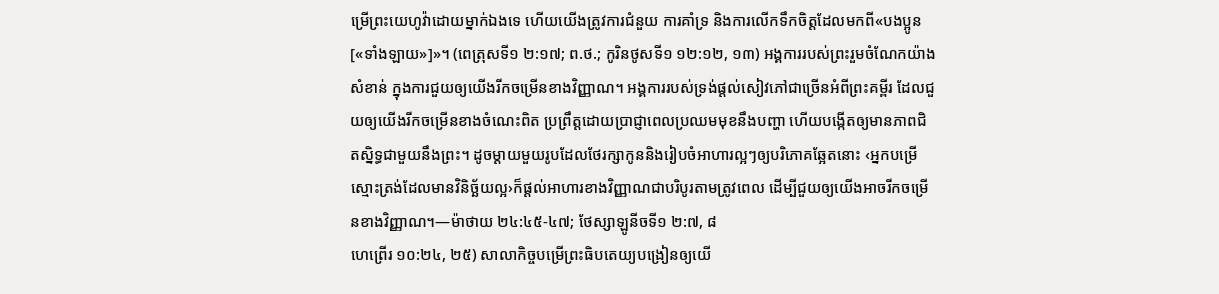ម្រើព្រះយេហូវ៉ាដោយម្នាក់ឯងទេ ហើយយើងត្រូវការជំនួយ ការគាំទ្រ និងការលើកទឹកចិត្តដែលមកពី«បងប្អូន[«ទាំងឡាយ»]»។ (ពេត្រុសទី១ ២:១៧; ព.ថ.; កូរិនថូសទី១ ១២:១២, ១៣) អង្គការរបស់ព្រះរួមចំណែកយ៉ាងសំខាន់ ក្នុងការជួយឲ្យយើងរីកចម្រើនខាងវិញ្ញាណ។ អង្គការរបស់ទ្រង់ផ្ដល់សៀវភៅជាច្រើនអំពីព្រះគម្ពីរ ដែលជួយឲ្យយើងរីកចម្រើនខាងចំណេះពិត ប្រព្រឹត្តដោយប្រាជ្ញាពេលប្រឈមមុខនឹងបញ្ហា ហើយបង្កើតឲ្យមានភាពជិតស្និទ្ធជាមួយនឹងព្រះ។ ដូចម្ដាយមួយរូបដែលថែរក្សាកូននិងរៀបចំអាហារល្អៗឲ្យបរិភោគឆ្អែតនោះ ‹អ្នកបម្រើស្មោះត្រង់ដែលមានវិនិច្ឆ័យល្អ›ក៏ផ្ដល់អាហារខាងវិញ្ញាណជាបរិបូរតាមត្រូវពេល ដើម្បីជួយឲ្យយើងអាចរីកចម្រើនខាងវិញ្ញាណ។—ម៉ាថាយ ២៤:៤៥-៤៧; ថែស្សាឡូនីចទី១ ២:៧, ៨
ហេព្រើរ ១០:២៤, ២៥) សាលាកិច្ចបម្រើព្រះធិបតេយ្យបង្រៀនឲ្យយើ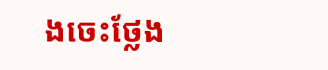ងចេះថ្លែង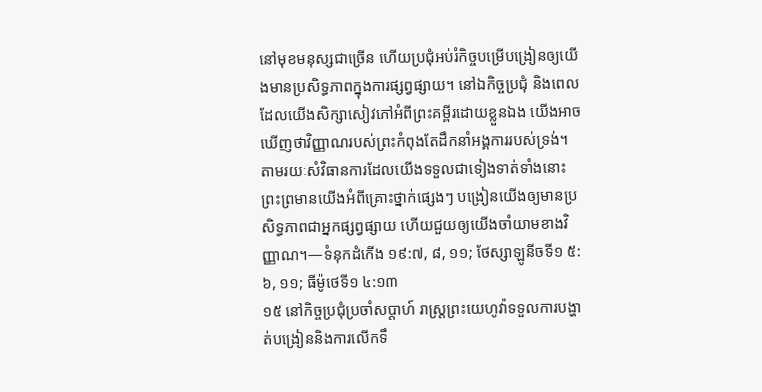នៅមុខមនុស្សជាច្រើន ហើយប្រជុំអប់រំកិច្ចបម្រើបង្រៀនឲ្យយើងមានប្រសិទ្ធភាពក្នុងការផ្សព្វផ្សាយ។ នៅឯកិច្ចប្រជុំ និងពេលដែលយើងសិក្សាសៀវភៅអំពីព្រះគម្ពីរដោយខ្លួនឯង យើងអាចឃើញថាវិញ្ញាណរបស់ព្រះកំពុងតែដឹកនាំអង្គការរបស់ទ្រង់។ តាមរយៈសំវិធានការដែលយើងទទួលជាទៀងទាត់ទាំងនោះ ព្រះព្រមានយើងអំពីគ្រោះថ្នាក់ផ្សេងៗ បង្រៀនយើងឲ្យមានប្រសិទ្ធភាពជាអ្នកផ្សព្វផ្សាយ ហើយជួយឲ្យយើងចាំយាមខាងវិញ្ញាណ។—ទំនុកដំកើង ១៩:៧, ៨, ១១; ថែស្សាឡូនីចទី១ ៥:៦, ១១; ធីម៉ូថេទី១ ៤:១៣
១៥ នៅកិច្ចប្រជុំប្រចាំសប្ដាហ៍ រាស្ត្រព្រះយេហូវ៉ាទទួលការបង្ហាត់បង្រៀននិងការលើកទឹ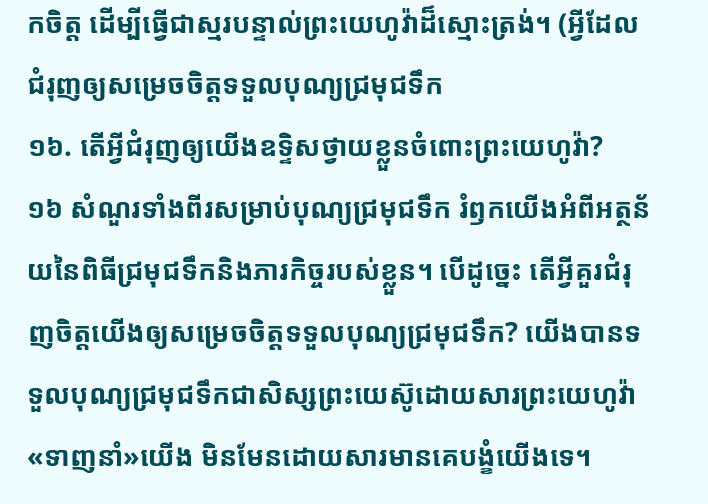កចិត្ត ដើម្បីធ្វើជាស្មរបន្ទាល់ព្រះយេហូវ៉ាដ៏ស្មោះត្រង់។ (អ្វីដែលជំរុញឲ្យសម្រេចចិត្តទទួលបុណ្យជ្រមុជទឹក
១៦. តើអ្វីជំរុញឲ្យយើងឧទ្ទិសថ្វាយខ្លួនចំពោះព្រះយេហូវ៉ា?
១៦ សំណួរទាំងពីរសម្រាប់បុណ្យជ្រមុជទឹក រំឭកយើងអំពីអត្ថន័យនៃពិធីជ្រមុជទឹកនិងភារកិច្ចរបស់ខ្លួន។ បើដូច្នេះ តើអ្វីគួរជំរុញចិត្តយើងឲ្យសម្រេចចិត្តទទួលបុណ្យជ្រមុជទឹក? យើងបានទទួលបុណ្យជ្រមុជទឹកជាសិស្សព្រះយេស៊ូដោយសារព្រះយេហូវ៉ា«ទាញនាំ»យើង មិនមែនដោយសារមានគេបង្ខំយើងទេ។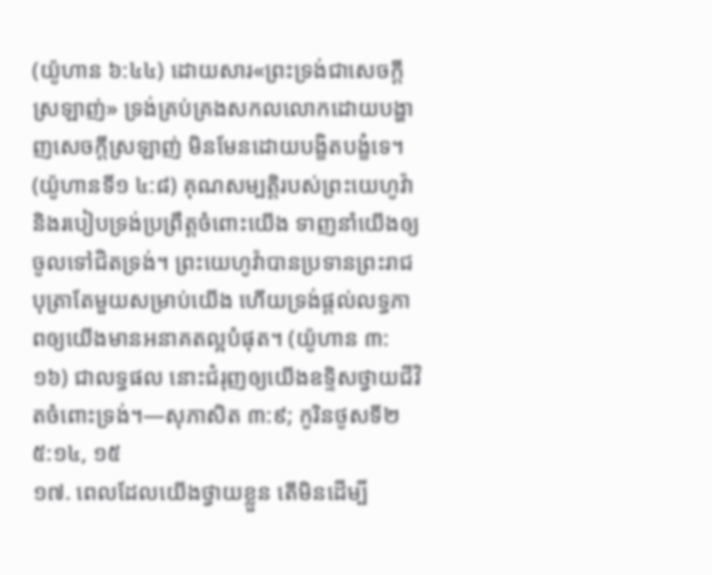(យ៉ូហាន ៦:៤៤) ដោយសារ«ព្រះទ្រង់ជាសេចក្ដីស្រឡាញ់» ទ្រង់គ្រប់គ្រងសកលលោកដោយបង្ហាញសេចក្ដីស្រឡាញ់ មិនមែនដោយបង្ខិតបង្ខំទេ។ (យ៉ូហានទី១ ៤:៨) គុណសម្បត្ដិរបស់ព្រះយេហូវ៉ានិងរបៀបទ្រង់ប្រព្រឹត្តចំពោះយើង ទាញនាំយើងឲ្យចូលទៅជិតទ្រង់។ ព្រះយេហូវ៉ាបានប្រទានព្រះរាជបុត្រាតែមួយសម្រាប់យើង ហើយទ្រង់ផ្ដល់លទ្ធភាពឲ្យយើងមានអនាគតល្អបំផុត។ (យ៉ូហាន ៣:១៦) ជាលទ្ធផល នោះជំរុញឲ្យយើងឧទ្ទិសថ្វាយជីវិតចំពោះទ្រង់។—សុភាសិត ៣:៩; កូរិនថូសទី២ ៥:១៤, ១៥
១៧. ពេលដែលយើងថ្វាយខ្លួន តើមិនដើម្បី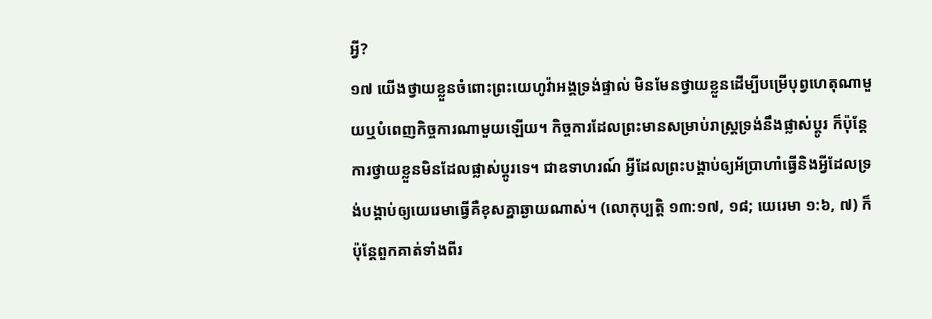អ្វី?
១៧ យើងថ្វាយខ្លួនចំពោះព្រះយេហូវ៉ាអង្គទ្រង់ផ្ទាល់ មិនមែនថ្វាយខ្លួនដើម្បីបម្រើបុព្វហេតុណាមួយឬបំពេញកិច្ចការណាមួយឡើយ។ កិច្ចការដែលព្រះមានសម្រាប់រាស្ត្រទ្រង់នឹងផ្លាស់ប្ដូរ ក៏ប៉ុន្តែការថ្វាយខ្លួនមិនដែលផ្លាស់ប្ដូរទេ។ ជាឧទាហរណ៍ អ្វីដែលព្រះបង្គាប់ឲ្យអ័ប្រាហាំធ្វើនិងអ្វីដែលទ្រង់បង្គាប់ឲ្យយេរេមាធ្វើគឺខុសគ្នាឆ្ងាយណាស់។ (លោកុប្បត្តិ ១៣:១៧, ១៨; យេរេមា ១:៦, ៧) ក៏ប៉ុន្តែពួកគាត់ទាំងពីរ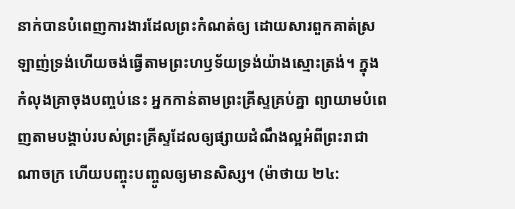នាក់បានបំពេញការងារដែលព្រះកំណត់ឲ្យ ដោយសារពួកគាត់ស្រឡាញ់ទ្រង់ហើយចង់ធ្វើតាមព្រះហឫទ័យទ្រង់យ៉ាងស្មោះត្រង់។ ក្នុងកំលុងគ្រាចុងបញ្ចប់នេះ អ្នកកាន់តាមព្រះគ្រីស្ទគ្រប់គ្នា ព្យាយាមបំពេញតាមបង្គាប់របស់ព្រះគ្រីស្ទដែលឲ្យផ្សាយដំណឹងល្អអំពីព្រះរាជាណាចក្រ ហើយបញ្ចុះបញ្ចូលឲ្យមានសិស្ស។ (ម៉ាថាយ ២៤: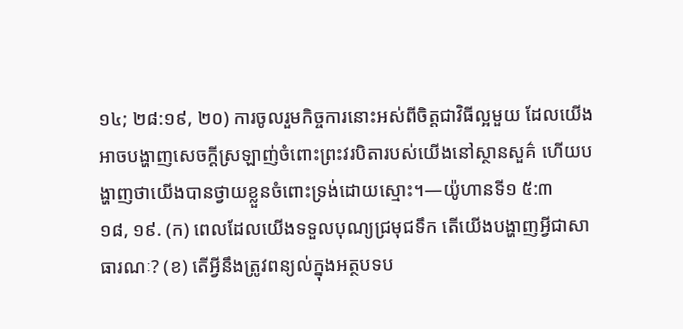១៤; ២៨:១៩, ២០) ការចូលរួមកិច្ចការនោះអស់ពីចិត្តជាវិធីល្អមួយ ដែលយើងអាចបង្ហាញសេចក្ដីស្រឡាញ់ចំពោះព្រះវរបិតារបស់យើងនៅស្ថានសួគ៌ ហើយបង្ហាញថាយើងបានថ្វាយខ្លួនចំពោះទ្រង់ដោយស្មោះ។—យ៉ូហានទី១ ៥:៣
១៨, ១៩. (ក) ពេលដែលយើងទទួលបុណ្យជ្រមុជទឹក តើយើងបង្ហាញអ្វីជាសាធារណៈ? (ខ) តើអ្វីនឹងត្រូវពន្យល់ក្នុងអត្ថបទប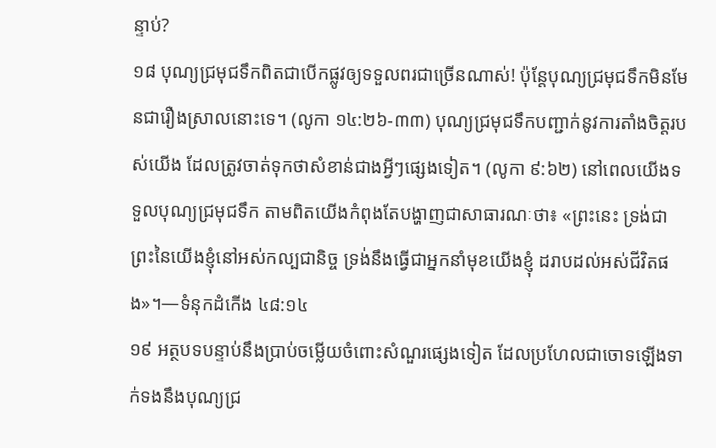ន្ទាប់?
១៨ បុណ្យជ្រមុជទឹកពិតជាបើកផ្លូវឲ្យទទួលពរជាច្រើនណាស់! ប៉ុន្តែបុណ្យជ្រមុជទឹកមិនមែនជារឿងស្រាលនោះទេ។ (លូកា ១៤:២៦-៣៣) បុណ្យជ្រមុជទឹកបញ្ជាក់នូវការតាំងចិត្តរបស់យើង ដែលត្រូវចាត់ទុកថាសំខាន់ជាងអ្វីៗផ្សេងទៀត។ (លូកា ៩:៦២) នៅពេលយើងទទួលបុណ្យជ្រមុជទឹក តាមពិតយើងកំពុងតែបង្ហាញជាសាធារណៈថា៖ «ព្រះនេះ ទ្រង់ជាព្រះនៃយើងខ្ញុំនៅអស់កល្បជានិច្ច ទ្រង់នឹងធ្វើជាអ្នកនាំមុខយើងខ្ញុំ ដរាបដល់អស់ជីវិតផង»។—ទំនុកដំកើង ៤៨:១៤
១៩ អត្ថបទបន្ទាប់នឹងប្រាប់ចម្លើយចំពោះសំណួរផ្សេងទៀត ដែលប្រហែលជាចោទឡើងទាក់ទងនឹងបុណ្យជ្រ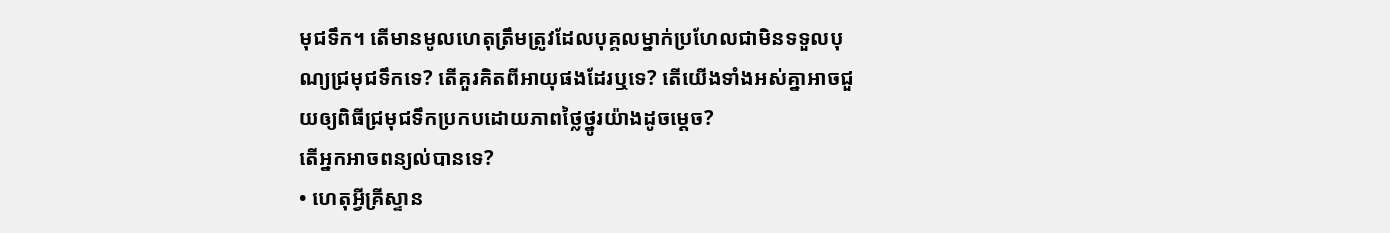មុជទឹក។ តើមានមូលហេតុត្រឹមត្រូវដែលបុគ្គលម្នាក់ប្រហែលជាមិនទទួលបុណ្យជ្រមុជទឹកទេ? តើគួរគិតពីអាយុផងដែរឬទេ? តើយើងទាំងអស់គ្នាអាចជួយឲ្យពិធីជ្រមុជទឹកប្រកបដោយភាពថ្លៃថ្នូរយ៉ាងដូចម្ដេច?
តើអ្នកអាចពន្យល់បានទេ?
• ហេតុអ្វីគ្រីស្ទាន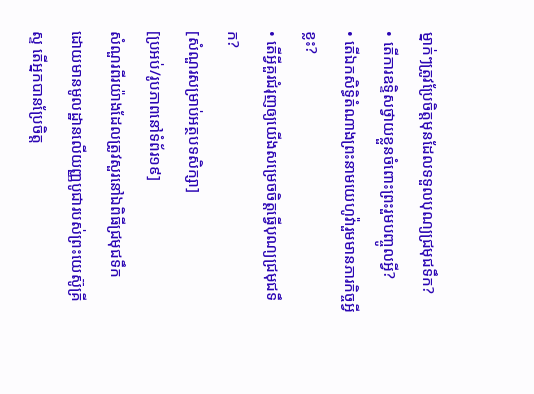ម្នាក់ៗត្រូវប្រែចិត្តមុនដែលទទួលបុណ្យជ្រមុជទឹក?
• តើការឧទ្ទិសថ្វាយខ្លួនចំពោះព្រះរួមបញ្ចូលអ្វី?
• តើឯកសិទ្ធិតំណាងព្រះនាមយេហូវ៉ារួមមានភារកិច្ចអ្វីខ្លះ?
• តើអ្វីគួរជំរុញឲ្យយើងសម្រេចចិត្តធ្វើបុណ្យជ្រមុជទឹក?
[សំណួរសម្រាប់អត្ថបទសិក្សា]
[ប្រអប់/រូបភាពនៅទំព័រ១៩]
សំណួរពីរយ៉ាងដែលត្រូវសួរនៅឯពិធីជ្រមុជទឹក
ដោយមានមូលដ្ឋានលើយញ្ញបូជារបស់ព្រះយេស៊ូគ្រីស្ទ តើអ្នកបានប្រែចិត្ត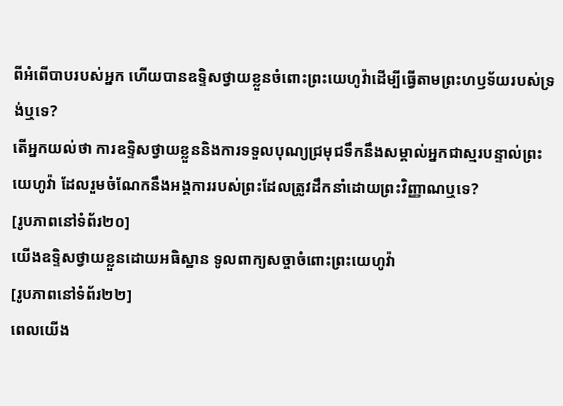ពីអំពើបាបរបស់អ្នក ហើយបានឧទ្ទិសថ្វាយខ្លួនចំពោះព្រះយេហូវ៉ាដើម្បីធ្វើតាមព្រះហឫទ័យរបស់ទ្រង់ឬទេ?
តើអ្នកយល់ថា ការឧទ្ទិសថ្វាយខ្លួននិងការទទួលបុណ្យជ្រមុជទឹកនឹងសម្គាល់អ្នកជាស្មរបន្ទាល់ព្រះយេហូវ៉ា ដែលរួមចំណែកនឹងអង្គការរបស់ព្រះដែលត្រូវដឹកនាំដោយព្រះវិញ្ញាណឬទេ?
[រូបភាពនៅទំព័រ២០]
យើងឧទ្ទិសថ្វាយខ្លួនដោយអធិស្ឋាន ទូលពាក្យសច្ចាចំពោះព្រះយេហូវ៉ា
[រូបភាពនៅទំព័រ២២]
ពេលយើង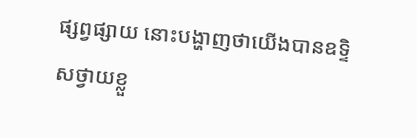ផ្សព្វផ្សាយ នោះបង្ហាញថាយើងបានឧទ្ទិសថ្វាយខ្លួ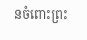នចំពោះព្រះ